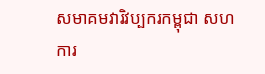សមាគមវារិវប្បករកម្ពុជា សហការ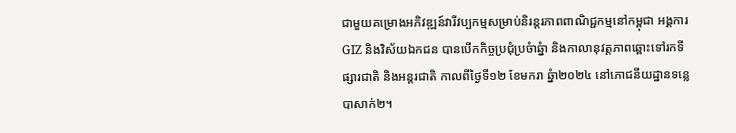ជាមួយគម្រោងអភិវឌ្ឍន៍វារីវប្បកម្មសម្រាប់និរន្តរភាពពាណិជ្ជកម្មនៅកម្ពុជា អង្គការGIZ និងវិស័យឯកជន បានបើកកិច្ចប្រជុំប្រចំាឆ្នំា និងកាលានុវត្តភាពឆ្ពោះទៅរកទីផ្សារជាតិ និងអន្តរជាតិ កាលពីថ្ងៃទី១២ ខែមករា ឆ្នំា២០២៤ នៅភោជនីយដ្ឋានទន្លេបាសាក់២។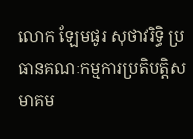លោក ឡែមផូរ សុថាវរិទ្ធិ ប្រធានគណៈកម្មការប្រតិបត្តិសមាគម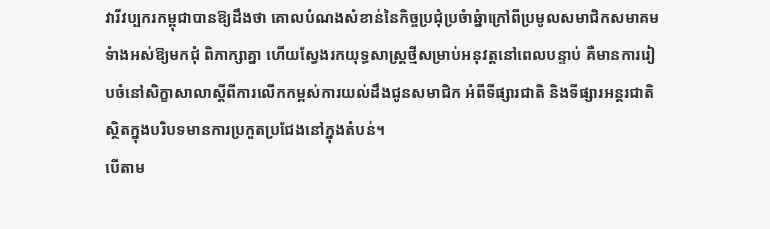វារីវប្បករកម្ពុជាបានឱ្យដឹងថា គោលបំណងសំខាន់នៃកិច្ចប្រជុំប្រចំាឆ្នំាក្រៅពីប្រមូលសមាជិកសមាគមទំាងអស់ឱ្យមកជុំ ពិភាក្សាគ្នា ហើយស្វែងរកយុទ្ធសាស្ត្រថ្មីសម្រាប់អនុវត្តនៅពេលបន្ទាប់ គឺមានការរៀបចំនៅសិក្ខាសាលាស្តីពីការលើកកម្ពស់ការយល់ដឹងជូនសមាជិក អំពីទីផ្សារជាតិ និងទីផ្សារអន្តរជាតិ ស្ថិតក្នុងបរិបទមានការប្រកួតប្រជែងនៅក្នុងតំបន់។
បើតាម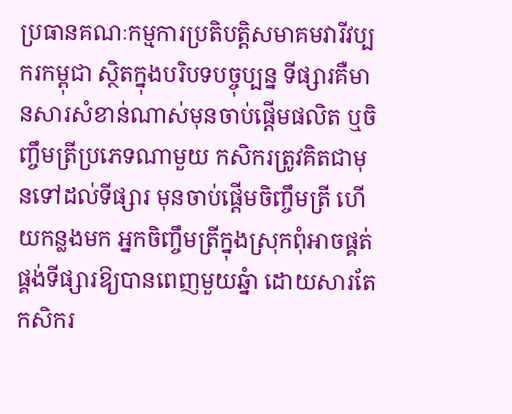ប្រធានគណៈកម្មការប្រតិបត្តិសមាគមវារីវប្បករកម្ពុជា ស្ថិតក្នុងបរិបទបច្ចុប្បន្ន ទីផ្សារគឺមានសារសំខាន់ណាស់មុនចាប់ផ្តើមផលិត ឬចិញ្ចឹមត្រីប្រភេទណាមួយ កសិករត្រូវគិតជាមុនទៅដល់ទីផ្សារ មុនចាប់ផ្តើមចិញ្ចឹមត្រី ហើយកន្លងមក អ្នកចិញ្ចឹមត្រីក្នុងស្រុកពុំអាចផ្គត់ផ្គង់ទីផ្សារឱ្យបានពេញមួយឆ្នំា ដោយសារតែកសិករ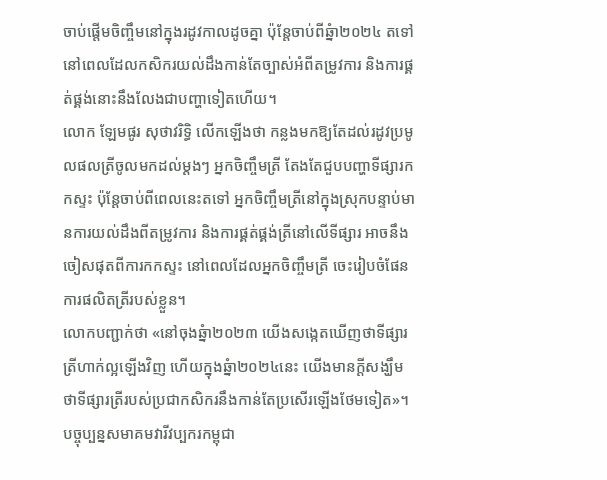ចាប់ផ្តើមចិញ្ចឹមនៅក្នុងរដូវកាលដូចគ្នា ប៉ុន្តែចាប់ពីឆ្នំា២០២៤ តទៅ នៅពេលដែលកសិករយល់ដឹងកាន់តែច្បាស់អំពីតម្រូវការ និងការផ្គត់ផ្គង់នោះនឹងលែងជាបញ្ហាទៀតហើយ។
លោក ឡែមផូរ សុថាវរិទ្ធិ លើកឡើងថា កន្លងមកឱ្យតែដល់រដូវប្រមូលផលត្រីចូលមកដល់ម្តងៗ អ្នកចិញ្ចឹមត្រី តែងតែជួបបញ្ហាទីផ្សារកកស្ទះ ប៉ុន្តែចាប់ពីពេលនេះតទៅ អ្នកចិញ្ចឹមត្រីនៅក្នុងស្រុកបន្ទាប់មានការយល់ដឹងពីតម្រូវការ និងការផ្គត់ផ្គង់ត្រីនៅលើទីផ្សារ អាចនឹងចៀសផុតពីការកកស្ទះ នៅពេលដែលអ្នកចិញ្ចឹមត្រី ចេះរៀបចំផែនការផលិតត្រីរបស់ខ្លួន។
លោកបញ្ជាក់ថា «នៅចុងឆ្នំា២០២៣ យើងសង្កេតឃើញថាទីផ្សារត្រីហាក់ល្អឡើងវិញ ហើយក្នុងឆ្នំា២០២៤នេះ យើងមានក្តីសង្ឃឹមថាទីផ្សារត្រីរបស់ប្រជាកសិករនឹងកាន់តែប្រសើរឡើងថែមទៀត»។
បច្ចុប្បន្នសមាគមវារីវប្បករកម្ពុជា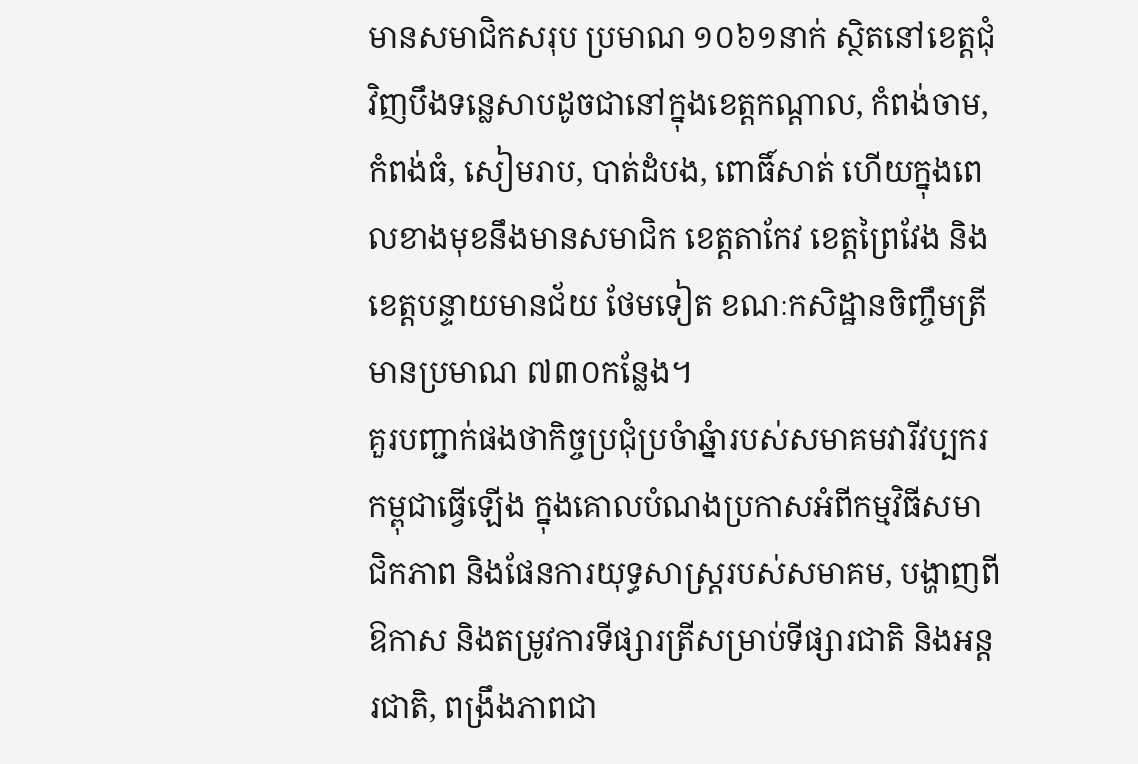មានសមាជិកសរុប ប្រមាណ ១០៦១នាក់ ស្ថិតនៅខេត្តជុំវិញបឹងទន្លេសាបដូចជានៅក្នុងខេត្តកណ្តាល, កំពង់ចាម, កំពង់ធំ, សៀមរាប, បាត់ដំបង, ពោធិ៍សាត់ ហើយក្នុងពេលខាងមុខនឹងមានសមាជិក ខេត្តតាកែវ ខេត្តព្រៃវែង និង ខេត្តបន្ទាយមានជ័យ ថែមទៀត ខណៈកសិដ្ឋានចិញ្ចឹមត្រីមានប្រមាណ ៧៣០កន្លែង។
គួរបញ្ជាក់ផងថាកិច្ចប្រជុំប្រចំាឆ្នំារបស់សមាគមវារីវប្បករកម្ពុជាធ្វើឡើង ក្នុងគោលបំណងប្រកាសអំពីកម្មវិធីសមាជិកភាព និងផែនការយុទ្ធសាស្ត្ររបស់សមាគម, បង្ហាញពីឱកាស និងតម្រូវការទីផ្សារត្រីសម្រាប់ទីផ្សារជាតិ និងអន្តរជាតិ, ពង្រឹងភាពជា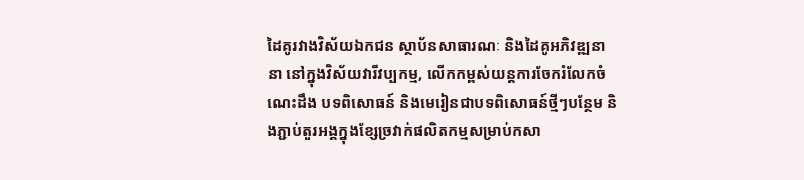ដៃគូរវាងវិស័យឯកជន ស្ថាប័នសាធារណៈ និងដៃគូអភិវឌ្ឍនានា នៅក្នុងវិស័យវារីវប្បកម្ម, លើកកម្ពស់យន្តការចែករំលែកចំណេះដឹង បទពិសោធន៍ និងមេរៀនជាបទពិសោធន៍ថ្មីៗបន្ថែម និងភ្ជាប់តួរអង្គក្នុងខ្សែច្រវាក់ផលិតកម្មសម្រាប់កសា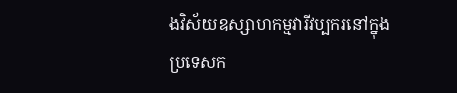ងវិស័យឧស្សាហកម្មវារីវប្បករនៅក្នុងប្រទេសក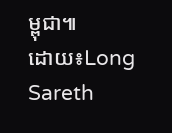ម្ពុជា៕
ដោយ៖Long Sareth